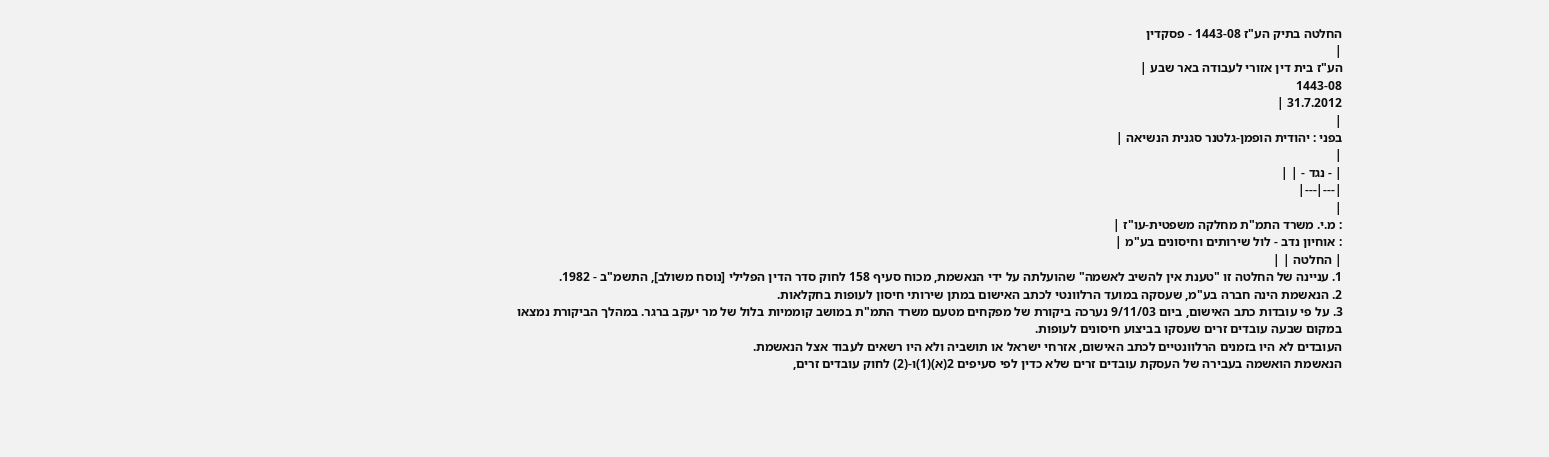החלטה בתיק הע"ז 1443-08 - פסקדין
|
הע"ז בית דין אזורי לעבודה באר שבע |
1443-08
31.7.2012 |
|
בפני : יהודית הופמן-גלטנר סגנית הנשיאה |
|
| - נגד - | |
|---|---|
|
: מ.י. משרד התמ"ת מחלקה משפטית-עו"ז |
: אוחיון נדב - לול שירותים וחיסונים בע"מ |
| החלטה | |
1. עניינה של החלטה זו "טענת אין להשיב לאשמה" שהועלתה על ידי הנאשמת, מכוח סעיף 158 לחוק סדר הדין הפלילי [נוסח משולב], התשמ"ב - 1982.
2. הנאשמת הינה חברה בע"מ, שעסקה במועד הרלוונטי לכתב האישום במתן שירותי חיסון לעופות בחקלאות.
3. על פי עובדות כתב האישום, ביום 9/11/03 נערכה ביקורת של מפקחים מטעם משרד התמ"ת במושב קוממיות בלול של מר יעקב ברגר. במהלך הביקורת נמצאו במקום שבעה עובדים זרים שעסקו בביצוע חיסונים לעופות.
העובדים לא היו בזמנים הרלוונטיים לכתב האישום, אזרחי ישראל או תושביה ולא היו רשאים לעבוד אצל הנאשמת.
הנאשמת הואשמה בעבירה של העסקת עובדים זרים שלא כדין לפי סעיפים 2(א)(1)ו-(2) לחוק עובדים זרים,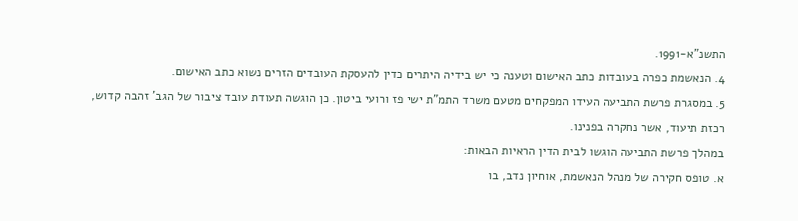התשנ"א-1991.
4. הנאשמת כפרה בעובדות כתב האישום וטענה כי יש בידיה היתרים כדין להעסקת העובדים הזרים נשוא כתב האישום.
5. במסגרת פרשת התביעה העידו המפקחים מטעם משרד התמ"ת ישי פז ורועי ביטון. כן הוגשה תעודת עובד ציבור של הגב' זהבה קדוש, רכזת תיעוד, אשר נחקרה בפנינו.
במהלך פרשת התביעה הוגשו לבית הדין הראיות הבאות:
א. טופס חקירה של מנהל הנאשמת, אוחיון נדב, בו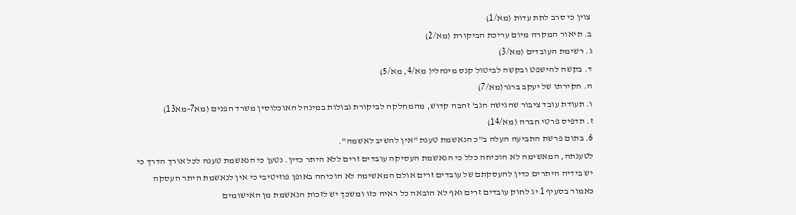צוין כי סרב לתת עדות (מא/1)
ב. תיאור המקרה מיום עריכת הביקורת (מא/2)
ג. רשימת העובדים (מא/3)
ד. בקשה להישפט ובקשה לביטול קנס מינהלי( מא/4, מא/5)
ה. חקירתו של יעקב ברגר(מא/7)
ו. תעודת עובד ציבור שהגישה הגב' זהבה קדוש, מהמחלקה לביקורת גבולות במינהל האוכלוסין משרד הפנים (מא7-מא13)
ז. תדפיס פרטי חברה (מא/14)
6. בתום פרשת התביעה העלה ב"כ הנאשמת טענת "אין להשיב לאשמה".
לטענתה, המאשימה לא הוכיחה כלל כי הנאשמת העסיקה עובדים זרים ללא היתר כדין. נטען כי הנאשמת טענה לכל אורך הדרך כי יש בידיה היתרים כדין להעסקתם של עובדים זרים אולם המאשימה לא הוכיחה באופן פוזיטיבי כי אין לנאשמת היתר העסקה כאמור בסעיף 1 יג לחוק עובדים זרים ואף לא הובאה כל ראיה כזו ומשכך יש לזכות הנאשמת מן האישומים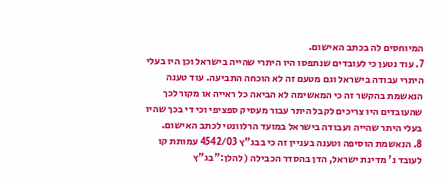המיוחסים לה בכתב האישום.
7. עוד נטען כי לעובדים שנתפסו היו היתרי שהייה בישראל וכן היו בעלי היתרי עבודה בישראל וגם מטעם זה לא הוכחה התביעה. עוד טענה הנאשמת בהקשר זה כי המאשימה לא הביאה כל ראייה או מקור לכך שהעובדים היו צריכים לקבל היתר עבור מעסיק ספציפי וכי די בכך שהיו בעלי היתר שהייה ועבודה בישראל במועד הרלוונטי לכתב האישום.
8. הנאשמת הוסיפה וטענה בעניין זה כי בבג"ץ 4542/03 עמותת קו לעובד נ' מדינת ישראל, הדן בהסדר הכבילה ( להלן:"בג"ץ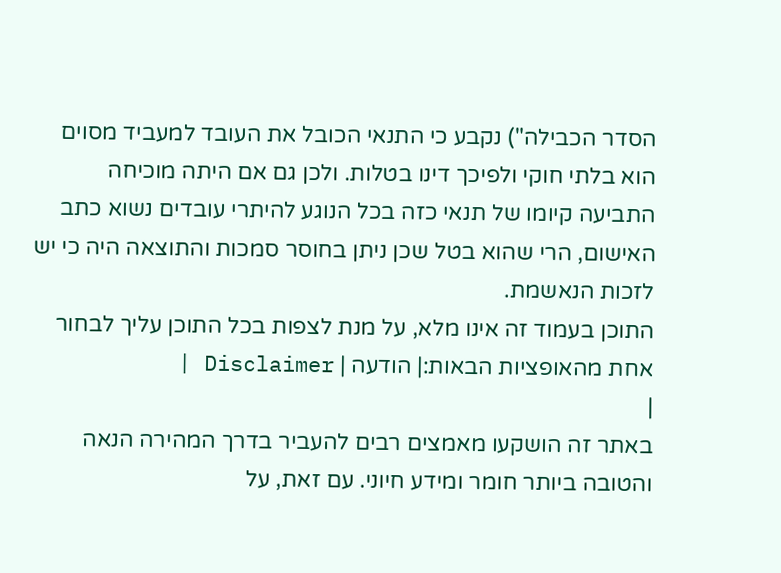הסדר הכבילה") נקבע כי התנאי הכובל את העובד למעביד מסוים הוא בלתי חוקי ולפיכך דינו בטלות. ולכן גם אם היתה מוכיחה התביעה קיומו של תנאי כזה בכל הנוגע להיתרי עובדים נשוא כתב האישום, הרי שהוא בטל שכן ניתן בחוסר סמכות והתוצאה היה כי יש לזכות הנאשמת.
התוכן בעמוד זה אינו מלא, על מנת לצפות בכל התוכן עליך לבחור אחת מהאופציות הבאות:| הודעה | Disclaimer |
|
באתר זה הושקעו מאמצים רבים להעביר בדרך המהירה הנאה והטובה ביותר חומר ומידע חיוני. עם זאת, על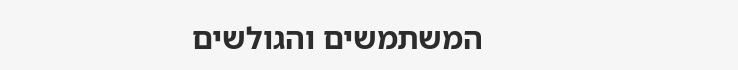המשתמשים והגולשים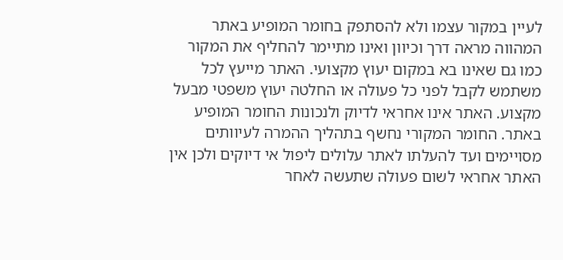לעיין במקור עצמו ולא להסתפק בחומר המופיע באתר המהווה מראה דרך וכיוון ואינו מתיימר להחליף את המקור כמו גם שאינו בא במקום יעוץ מקצועי. האתר מייעץ לכל משתמש לקבל לפני כל פעולה או החלטה יעוץ משפטי מבעל מקצוע. האתר אינו אחראי לדיוק ולנכונות החומר המופיע באתר. החומר המקורי נחשף בתהליך ההמרה לעיוותים מסויימים ועד להעלתו לאתר עלולים ליפול אי דיוקים ולכן אין האתר אחראי לשום פעולה שתעשה לאחר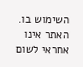השימוש בו. האתר אינו אחראי לשום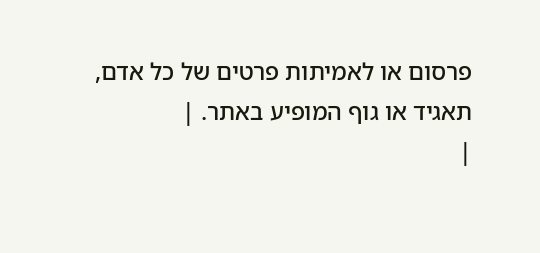פרסום או לאמיתות פרטים של כל אדם, תאגיד או גוף המופיע באתר. |
|